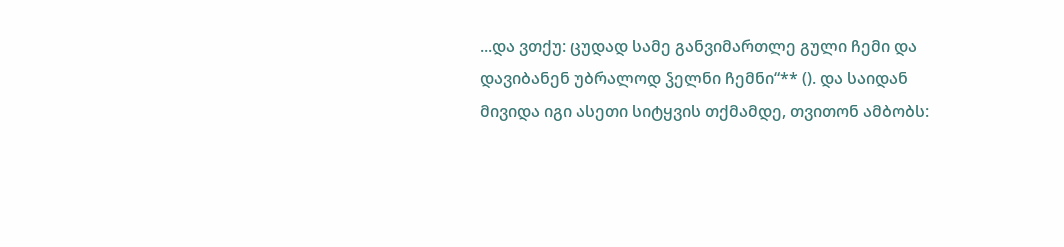...და ვთქუ: ცუდად სამე განვიმართლე გული ჩემი და დავიბანენ უბრალოდ ჴელნი ჩემნი“** (). და საიდან მივიდა იგი ასეთი სიტყვის თქმამდე, თვითონ ამბობს: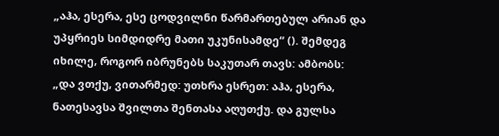„აჰა, ესერა, ესე ცოდვილნი წარმართებულ არიან და უპყრიეს სიმდიდრე მათი უკუნისამდე“ (). შემდეგ იხილე, როგორ იბრუნებს საკუთარ თავს: ამბობს: „და ვთქუ, ვითარმედ: უთხრა ესრეთ: აჰა, ესერა, ნათესავსა შვილთა შენთასა აღუთქუ. და გულსა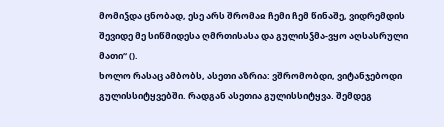მომიჴდა ცნობად, ესე არს შრომაჲ ჩემი ჩემ წინაშე, ვიდრემდის შევიდე მე სიწმიდესა ღმრთისასა და გულისჴმა-ვყო აღსასრული მათი“ ().
ხოლო რასაც ამბობს, ასეთი აზრია: ვშრომობდი, ვიტანჯებოდი გულისსიტყვებში. რადგან ასეთია გულისსიტყვა. შემდეგ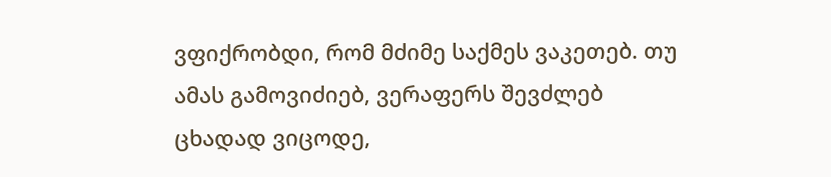ვფიქრობდი, რომ მძიმე საქმეს ვაკეთებ. თუ ამას გამოვიძიებ, ვერაფერს შევძლებ ცხადად ვიცოდე,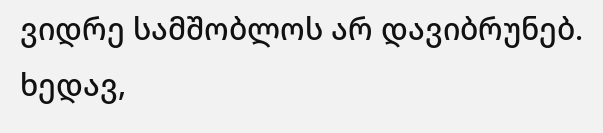ვიდრე სამშობლოს არ დავიბრუნებ. ხედავ,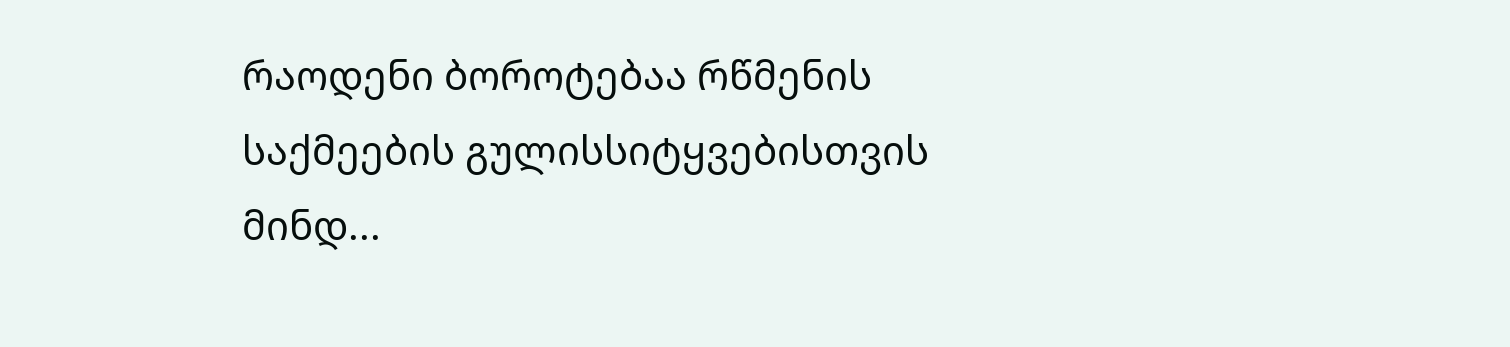რაოდენი ბოროტებაა რწმენის საქმეების გულისსიტყვებისთვის მინდ...